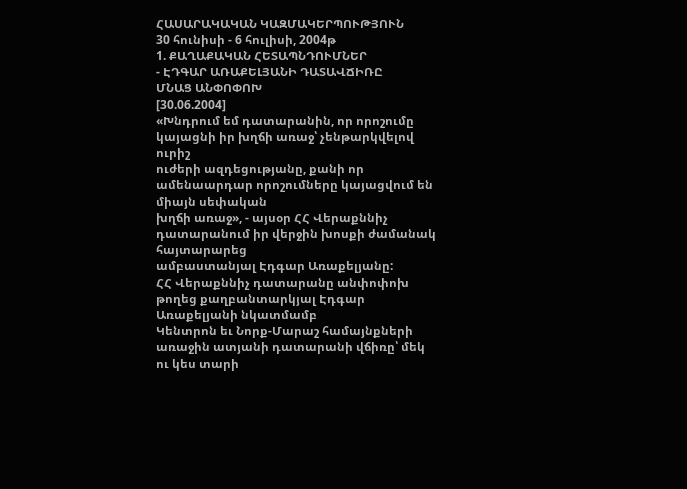ՀԱՍԱՐԱԿԱԿԱՆ ԿԱԶՄԱԿԵՐՊՈՒԹՅՈՒՆ
30 հունիսի - 6 հուլիսի, 2004թ
1. ՔԱՂԱՔԱԿԱՆ ՀԵՏԱՊՆԴՈՒՄՆԵՐ
- ԷԴԳԱՐ ԱՌԱՔԵԼՅԱՆԻ ԴԱՏԱՎՃԻՌԸ
ՄՆԱՑ ԱՆՓՈՓՈԽ
[30.06.2004]
«Խնդրում եմ դատարանին, որ որոշումը կայացնի իր խղճի առաջ՝ չենթարկվելով ուրիշ
ուժերի ազդեցությանը, քանի որ ամենաարդար որոշումները կայացվում են միայն սեփական
խղճի առաջ», - այսօր ՀՀ Վերաքննիչ դատարանում իր վերջին խոսքի ժամանակ հայտարարեց
ամբաստանյալ Էդգար Առաքելյանը:
ՀՀ Վերաքննիչ դատարանը անփոփոխ թողեց քաղբանտարկյալ Էդգար Առաքելյանի նկատմամբ
Կենտրոն եւ Նորք-Մարաշ համայնքների առաջին ատյանի դատարանի վճիռը՝ մեկ ու կես տարի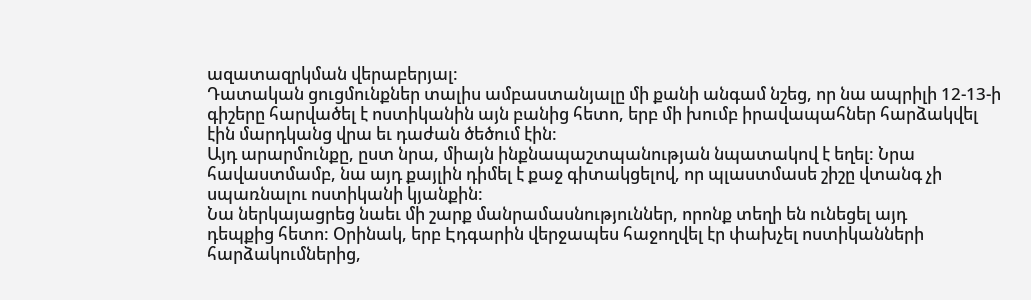ազատազրկման վերաբերյալ:
Դատական ցուցմունքներ տալիս ամբաստանյալը մի քանի անգամ նշեց, որ նա ապրիլի 12-13-ի
գիշերը հարվածել է ոստիկանին այն բանից հետո, երբ մի խումբ իրավապահներ հարձակվել
էին մարդկանց վրա եւ դաժան ծեծում էին:
Այդ արարմունքը, ըստ նրա, միայն ինքնապաշտպանության նպատակով է եղել: Նրա
հավաստմամբ, նա այդ քայլին դիմել է քաջ գիտակցելով, որ պլաստմասե շիշը վտանգ չի
սպառնալու ոստիկանի կյանքին:
Նա ներկայացրեց նաեւ մի շարք մանրամասնություններ, որոնք տեղի են ունեցել այդ
դեպքից հետո: Օրինակ, երբ Էդգարին վերջապես հաջողվել էր փախչել ոստիկանների
հարձակումներից,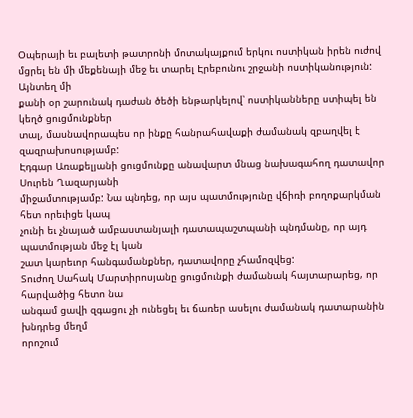Օպերայի եւ բալետի թատրոնի մոտակայքում երկու ոստիկան իրեն ուժով
մցրել են մի մեքենայի մեջ եւ տարել Էրեբունու շրջանի ոստիկանություն: Այնտեղ մի
քանի օր շարունակ դաժան ծեծի ենթարկելով՝ ոստիկանները ստիպել են կեղծ ցուցմունքներ
տալ, մասնավորապես որ ինքը հանրահավաքի ժամանակ զբաղվել է զազրախոսությամբ:
Էդգար Առաքելյանի ցուցմունքը անավարտ մնաց նախագահող դատավոր Սուրեն Ղազարյանի
միջամտությամբ: Նա պնդեց, որ այս պատմությունը վճիռի բողոքարկման հետ որեւիցե կապ
չունի եւ չնայած ամբաստանյալի դատապաշտպանի պնդմանը, որ այդ պատմության մեջ էլ կան
շատ կարեւոր հանգամանքներ, դատավորը չհամոզվեց:
Տուժող Սահակ Մարտիրոսյանը ցուցմունքի ժամանակ հայտարարեց, որ հարվածից հետո նա
անգամ ցավի զգացու չի ունեցել եւ ճառեր ասելու ժամանակ դատարանին խնդրեց մեղմ
որոշում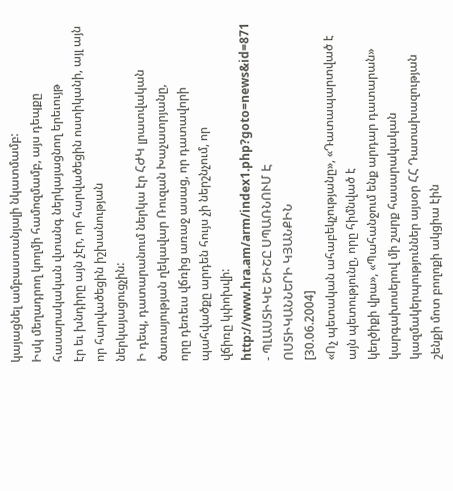կայացնել ամբաստանյալի նկատմամբ:
Իսկ մեղադրող կողմի համոզմամբ, այս դեպքը հասարակական վտանգ ներկայացնող երեւույթ
էր եւ խնդիրը այն չէր, որ հարվածեցին ոստիկանի, այլ այն որ հարվածեցին իշխանության
ներկայացուցչին:
Ի դեպ, դատարանում ներկա էր ՀԺԿ լրատվական ծառայության ղեկավար Ռուզան Խաչատրյանը,
որը դեռեւս վճռից առաջ ասաց, որ դատավորի պահվածքը արդեն հույս չի ներշնչում, որ
վճիռը կփոխվի:
http://www.hra.am/arm/index1.php?goto=news&id=871
- ՊԼԱՍՏԻԿԵ ՇԻՇԸ ՍՊԱՌՆՈՒՄ Է
ՈՍՏԻԿԱՆՆԵՐԻ ԿՅԱՆՔԻՆ
[30.06.2004]
«Ոչ պետական ահաբեկչությանը», «Դատապարտված է այն պետությունը, որը հիմնված է
կեղծիքի վրա», «Պահանջում ենք արդար դատարան» կարգախոսերով մի շարք հասարակական
կազմակերպություններ այսօր ՀՀ Դատախազության շենքի մոտ բողոքի ակցիա էին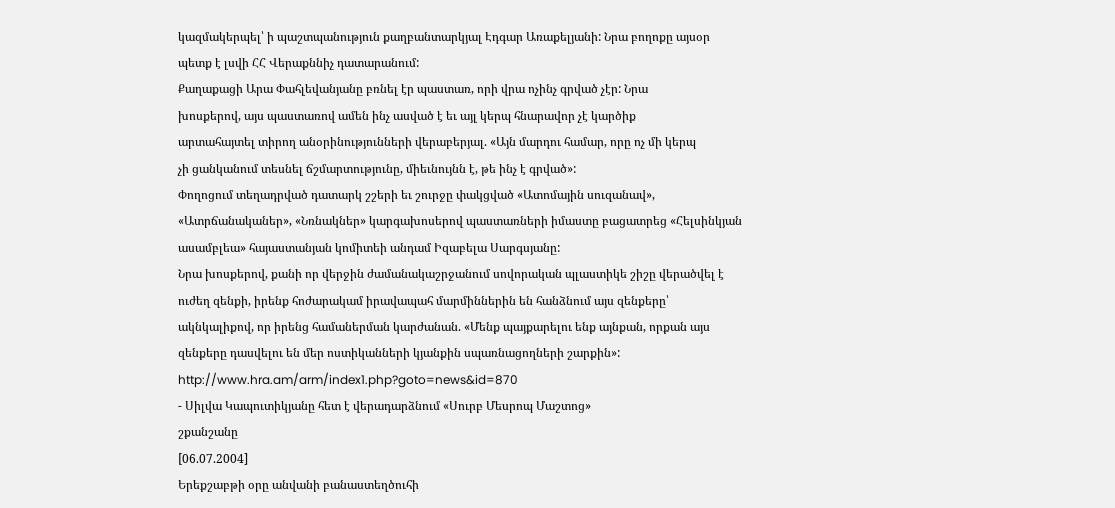կազմակերպել՝ ի պաշտպանություն քաղբանտարկյալ Էդգար Առաքելյանի: Նրա բողոքը այսօր
պետք է լսվի ՀՀ Վերաքննիչ դատարանում:
Քաղաքացի Արա Փահլեվանյանը բռնել էր պաստառ, որի վրա ոչինչ գրված չէր: Նրա
խոսքերով, այս պաստառով ամեն ինչ ասված է եւ այլ կերպ հնարավոր չէ կարծիք
արտահայտել տիրող անօրինությունների վերաբերյալ. «Այն մարդու համար, որը ոչ մի կերպ
չի ցանկանում տեսնել ճշմարտությունը, միեւնույնն է, թե ինչ է գրված»:
Փողոցում տեղադրված դատարկ շշերի եւ շուրջը փակցված «Ատոմային սուզանավ»,
«Ատրճանականեր», «Նռնակներ» կարգախոսերով պաստառների իմաստը բացատրեց «Հելսինկյան
ասամբլեա» հայաստանյան կոմիտեի անդամ Իզաբելա Սարգսյանը:
Նրա խոսքերով, քանի որ վերջին ժամանակաշրջանում սովորական պլաստիկե շիշը վերածվել է
ուժեղ զենքի, իրենք հոժարակամ իրավապահ մարմիններին են հանձնում այս զենքերը՝
ակնկալիքով, որ իրենց համաներման կարժանան. «Մենք պայքարելու ենք այնքան, որքան այս
զենքերը դասվելու են մեր ոստիկանների կյանքին սպառնացողների շարքին»:
http://www.hra.am/arm/index1.php?goto=news&id=870
- Սիլվա Կապուտիկյանը հետ է վերադարձնում «Սուրբ Մեսրոպ Մաշտոց»
շքանշանը
[06.07.2004]
Երեքշաբթի օրը անվանի բանաստեղծուհի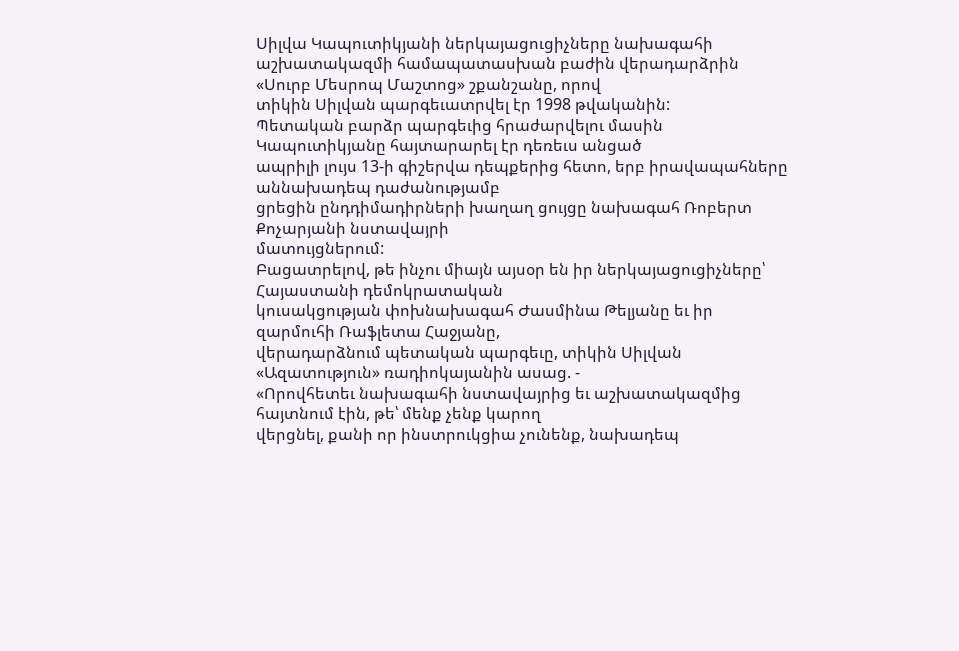Սիլվա Կապուտիկյանի ներկայացուցիչները նախագահի
աշխատակազմի համապատասխան բաժին վերադարձրին «Սուրբ Մեսրոպ Մաշտոց» շքանշանը, որով
տիկին Սիլվան պարգեւատրվել էր 1998 թվականին:
Պետական բարձր պարգեւից հրաժարվելու մասին Կապուտիկյանը հայտարարել էր դեռեւս անցած
ապրիլի լույս 13-ի գիշերվա դեպքերից հետո, երբ իրավապահները աննախադեպ դաժանությամբ
ցրեցին ընդդիմադիրների խաղաղ ցույցը նախագահ Ռոբերտ Քոչարյանի նստավայրի
մատույցներում:
Բացատրելով, թե ինչու միայն այսօր են իր ներկայացուցիչները՝ Հայաստանի դեմոկրատական
կուսակցության փոխնախագահ Ժասմինա Թելյանը եւ իր զարմուհի Ռաֆլետա Հաջյանը,
վերադարձնում պետական պարգեւը, տիկին Սիլվան «Ազատություն» ռադիոկայանին ասաց. -
«Որովհետեւ նախագահի նստավայրից եւ աշխատակազմից հայտնում էին, թե՝ մենք չենք կարող
վերցնել, քանի որ ինստրուկցիա չունենք, նախադեպ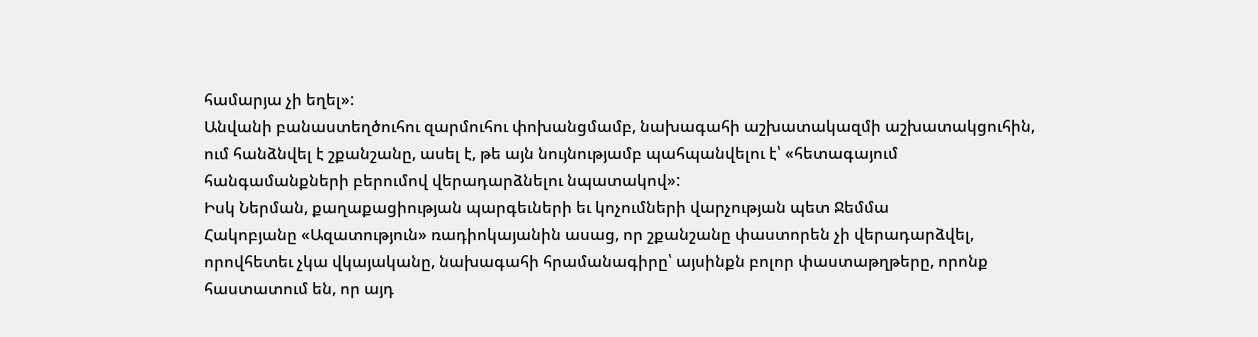համարյա չի եղել»:
Անվանի բանաստեղծուհու զարմուհու փոխանցմամբ, նախագահի աշխատակազմի աշխատակցուհին,
ում հանձնվել է շքանշանը, ասել է, թե այն նույնությամբ պահպանվելու է՝ «հետագայում
հանգամանքների բերումով վերադարձնելու նպատակով»:
Իսկ Ներման, քաղաքացիության պարգեւների եւ կոչումների վարչության պետ Ջեմմա
Հակոբյանը «Ազատություն» ռադիոկայանին ասաց, որ շքանշանը փաստորեն չի վերադարձվել,
որովհետեւ չկա վկայականը, նախագահի հրամանագիրը՝ այսինքն բոլոր փաստաթղթերը, որոնք
հաստատում են, որ այդ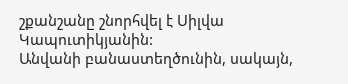շքանշանը շնորհվել է Սիլվա Կապուտիկյանին:
Անվանի բանաստեղծունին, սակայն,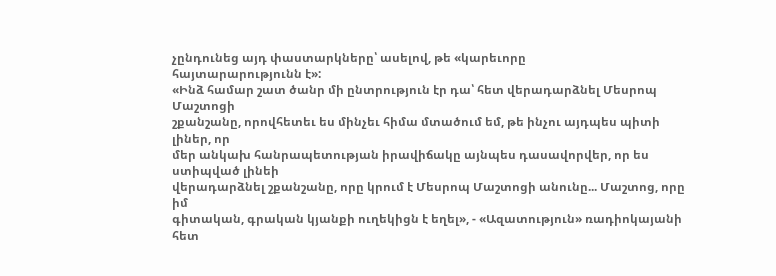չընդունեց այդ փաստարկները՝ ասելով, թե «կարեւորը
հայտարարությունն է»:
«Ինձ համար շատ ծանր մի ընտրություն էր դա՝ հետ վերադարձնել Մեսրոպ Մաշտոցի
շքանշանը, որովհետեւ ես մինչեւ հիմա մտածում եմ, թե ինչու այդպես պիտի լիներ, որ
մեր անկախ հանրապետության իրավիճակը այնպես դասավորվեր, որ ես ստիպված լինեի
վերադարձնել շքանշանը, որը կրում է Մեսրոպ Մաշտոցի անունը... Մաշտոց, որը իմ
գիտական, գրական կյանքի ուղեկիցն է եղել», - «Ազատություն» ռադիոկայանի հետ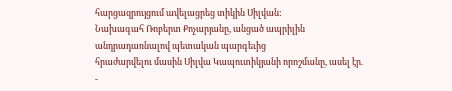հարցազրույցում ավելացրեց տիկին Սիլվան:
Նախագահ Ռոբերտ Քոչարյանը, անցած ապրիլին անդրադառնալով պետական պարգեւից
հրաժարվելու մասին Սիլվա Կապուտիկյանի որոշմանը, ասել էր. -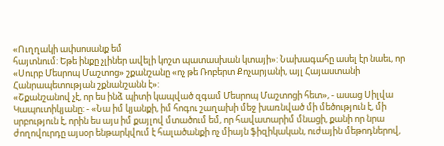«Ուղղակի ափսոսանք եմ
հայտնում: Եթե ինքը չլիներ ավելի կոշտ պատասխան կտայի»: Նախագահը ասել էր նաեւ, որ
«Սուրբ Մեսրոպ Մաշտոց» շքանշանը «ոչ թե Ռոբերտ Քոչարյանի, այլ Հայաստանի
Հանրապետության շքնանշանն է»:
«Շքանշանով չէ, որ ես ինձ պիտի կապված զգամ Մեսրոպ Մաշտոցի հետ», - ասաց Սիլվա
Կապուտիկյանը: - «Նա իմ կյանքի, իմ հոգու շաղախի մեջ խառնված մի մեծություն է, մի
սրբություն է, որին ես այս իմ քայլով մտածում եմ, որ հավատարիմ մնացի, քանի որ նրա
ժողովուրդը այսօր ենթարկվում է հալածանքի ոչ միայն ֆիզիկական, ուժային մեթոդներով,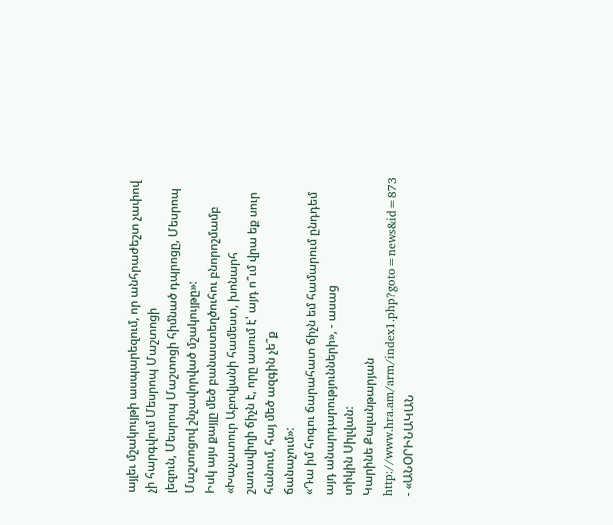այլեւ մշակույթի ասպարեզում, որ անհրաժեշտ չափով չի հարգվում Մեսրոպ Մաշտոցի
լեզուն, Մեսրոպ Մաշտոցի հիմնած դպրոցը, Մեսրոպ Մաշտոցով շնչավորված մշակույթը»:
Իսկ այս քայլը մեծ բանաստեղծուհու բնորոշմամբ «Խաչատուր Աբովյանի համեստ, խոնարհ
շառավիղի ճիչն է, որը ասում է՝ այդ ո՞ւմ վրա եք սուր հանում, հայ մեծ ազգին չե՞ք
ճանաչում»:
«Դա իմ հոգու ճարահատ ճիչն եմ համարում ընդդեմ այդ անարդարությունների», - ասաց
տիկին Սիլվան:
Կարինե Քալանթարյան
http://www.hra.am/arm/index1.php?goto=news&id=873
- «ԱՆՕՐԻՆԱԿԱՆ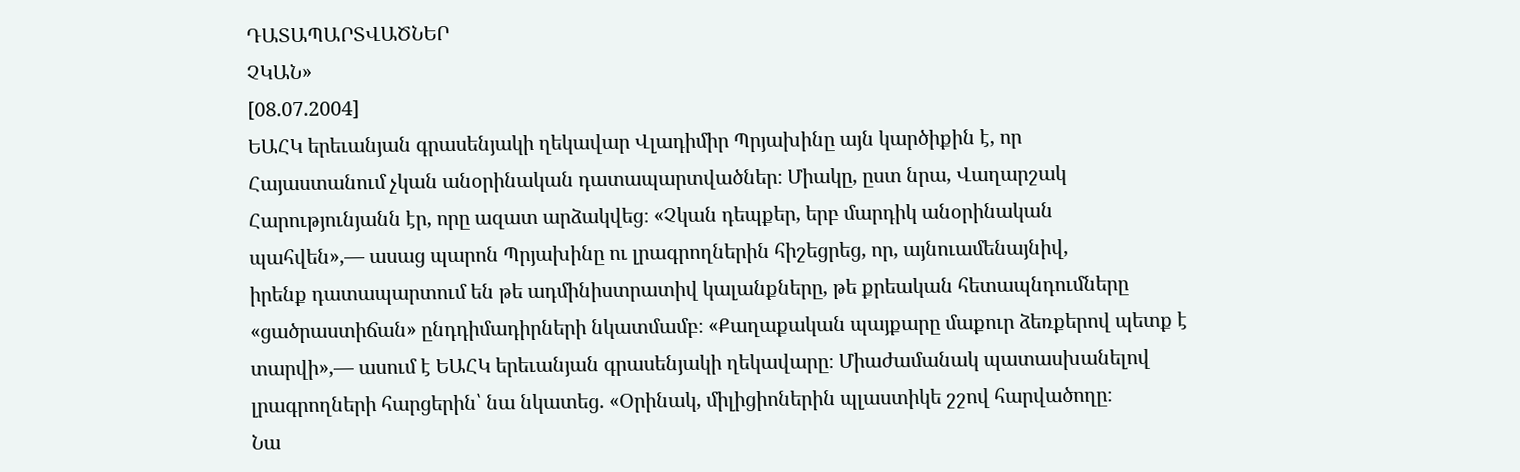ԴԱՏԱՊԱՐՏՎԱԾՆԵՐ
ՉԿԱՆ»
[08.07.2004]
ԵԱՀԿ երեւանյան գրասենյակի ղեկավար Վլադիմիր Պրյախինը այն կարծիքին է, որ
Հայաստանում չկան անօրինական դատապարտվածներ։ Միակը, ըստ նրա, Վաղարշակ
Հարությունյանն էր, որը ազատ արձակվեց։ «Չկան դեպքեր, երբ մարդիկ անօրինական
պահվեն»,— ասաց պարոն Պրյախինը ու լրագրողներին հիշեցրեց, որ, այնուամենայնիվ,
իրենք դատապարտում են թե ադմինիստրատիվ կալանքները, թե քրեական հետապնդումները
«ցածրաստիճան» ընդդիմադիրների նկատմամբ։ «Քաղաքական պայքարը մաքուր ձեռքերով պետք է
տարվի»,— ասում է ԵԱՀԿ երեւանյան գրասենյակի ղեկավարը։ Միաժամանակ պատասխանելով
լրագրողների հարցերին՝ նա նկատեց. «Օրինակ, միլիցիոներին պլաստիկե շշով հարվածողը։
Նա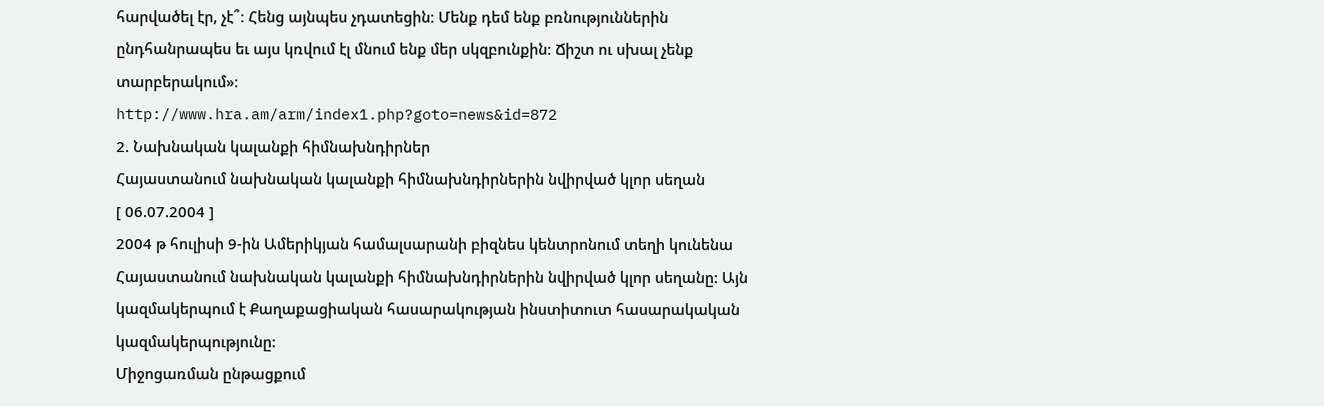հարվածել էր, չէ՞։ Հենց այնպես չդատեցին։ Մենք դեմ ենք բռնություններին
ընդհանրապես եւ այս կռվում էլ մնում ենք մեր սկզբունքին։ Ճիշտ ու սխալ չենք
տարբերակում»։
http://www.hra.am/arm/index1.php?goto=news&id=872
2. Նախնական կալանքի հիմնախնդիրներ
Հայաստանում նախնական կալանքի հիմնախնդիրներին նվիրված կլոր սեղան
[ 06.07.2004 ]
2004 թ հուլիսի 9-ին Ամերիկյան համալսարանի բիզնես կենտրոնում տեղի կունենա
Հայաստանում նախնական կալանքի հիմնախնդիրներին նվիրված կլոր սեղանը: Այն
կազմակերպում է Քաղաքացիական հասարակության ինստիտուտ հասարակական
կազմակերպությունը:
Միջոցառման ընթացքում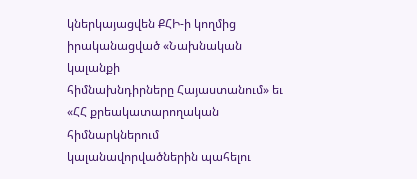կներկայացվեն ՔՀԻ-ի կողմից իրականացված «Նախնական կալանքի
հիմնախնդիրները Հայաստանում» եւ «ՀՀ քրեակատարողական հիմնարկներում
կալանավորվածներին պահելու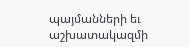պայմանների եւ աշխատակազմի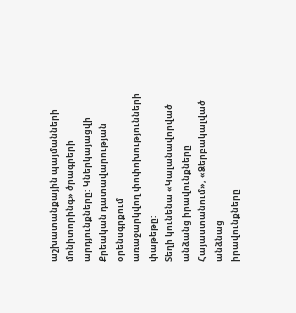աշխատանքային պայմանների
մոնիտորինգ» ծրագրերի արդյունքները: Կներկայացվի Քրեական դատավարության օրենսգրքում
առաջարկվող փոփոխությունների փաթեթը:
Տեղի կունենա «Կալանավորված անձանց իրավունքները Հայաստանում», «Ձերբակալված անձնաց
իրավունքները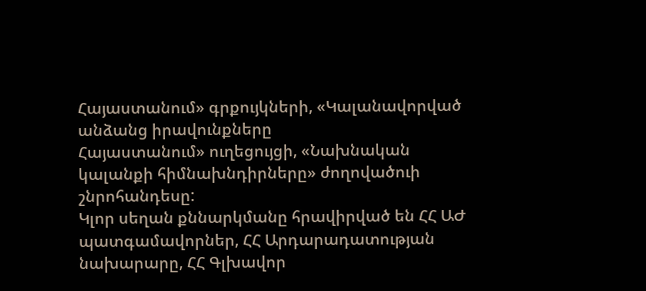Հայաստանում» գրքույկների, «Կալանավորված անձանց իրավունքները
Հայաստանում» ուղեցույցի, «Նախնական կալանքի հիմնախնդիրները» ժողովածուի
շնրոհանդեսը:
Կլոր սեղան քննարկմանը հրավիրված են ՀՀ ԱԺ պատգամավորներ, ՀՀ Արդարադատության
նախարարը, ՀՀ Գլխավոր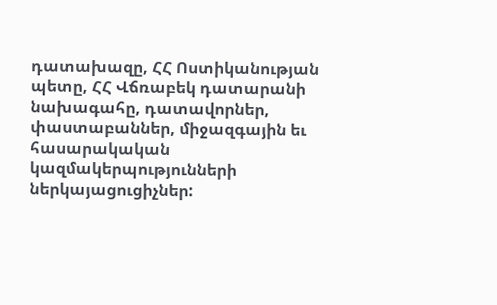դատախազը, ՀՀ Ոստիկանության պետը, ՀՀ Վճռաբեկ դատարանի
նախագահը, դատավորներ, փաստաբաններ, միջազգային եւ հասարակական
կազմակերպությունների ներկայացուցիչներ: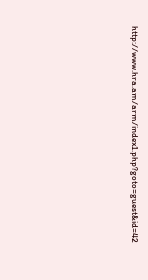http://www.hra.am/arm/index1.php?goto=guest&id=42